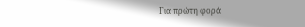Για πρώτη φορά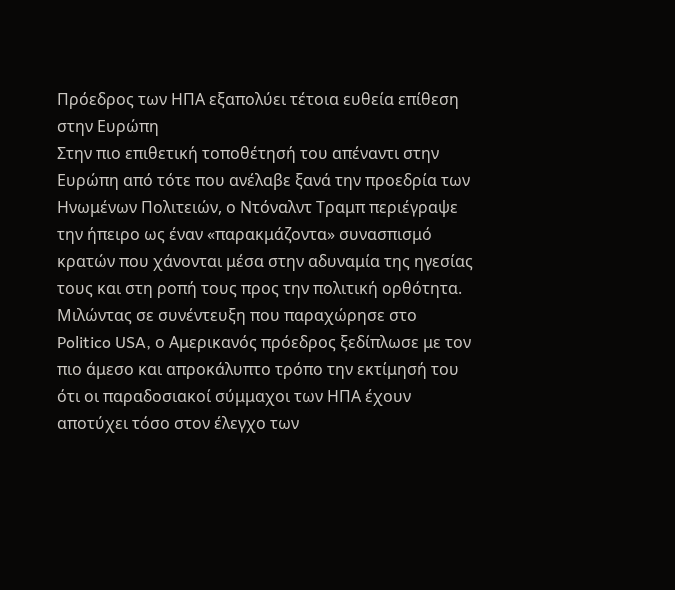Πρόεδρος των ΗΠΑ εξαπολύει τέτοια ευθεία επίθεση στην Ευρώπη
Στην πιο επιθετική τοποθέτησή του απέναντι στην Ευρώπη από τότε που ανέλαβε ξανά την προεδρία των Ηνωμένων Πολιτειών, ο Ντόναλντ Τραμπ περιέγραψε την ήπειρο ως έναν «παρακμάζοντα» συνασπισμό κρατών που χάνονται μέσα στην αδυναμία της ηγεσίας τους και στη ροπή τους προς την πολιτική ορθότητα.
Μιλώντας σε συνέντευξη που παραχώρησε στο Politico USA, ο Αμερικανός πρόεδρος ξεδίπλωσε με τον πιο άμεσο και απροκάλυπτο τρόπο την εκτίμησή του ότι οι παραδοσιακοί σύμμαχοι των ΗΠΑ έχουν αποτύχει τόσο στον έλεγχο των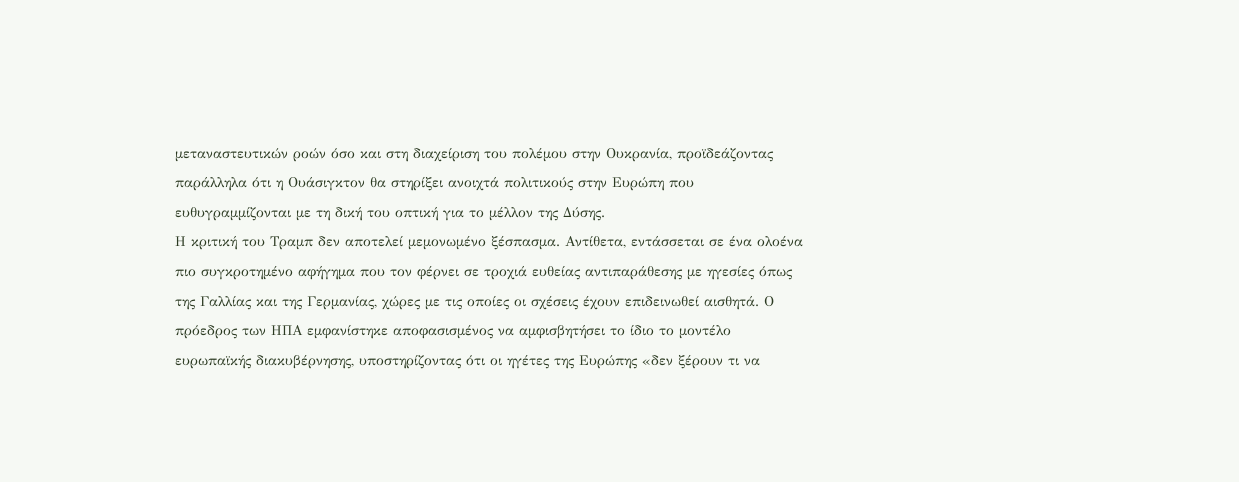μεταναστευτικών ροών όσο και στη διαχείριση του πολέμου στην Ουκρανία, προϊδεάζοντας παράλληλα ότι η Ουάσιγκτον θα στηρίξει ανοιχτά πολιτικούς στην Ευρώπη που ευθυγραμμίζονται με τη δική του οπτική για το μέλλον της Δύσης.
Η κριτική του Τραμπ δεν αποτελεί μεμονωμένο ξέσπασμα. Αντίθετα, εντάσσεται σε ένα ολοένα πιο συγκροτημένο αφήγημα που τον φέρνει σε τροχιά ευθείας αντιπαράθεσης με ηγεσίες όπως της Γαλλίας και της Γερμανίας, χώρες με τις οποίες οι σχέσεις έχουν επιδεινωθεί αισθητά. Ο πρόεδρος των ΗΠΑ εμφανίστηκε αποφασισμένος να αμφισβητήσει το ίδιο το μοντέλο ευρωπαϊκής διακυβέρνησης, υποστηρίζοντας ότι οι ηγέτες της Ευρώπης «δεν ξέρουν τι να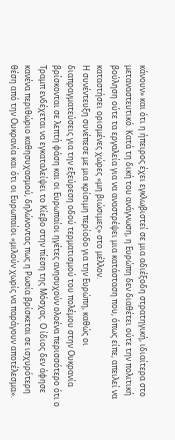κάνουν» και ότι η ήπειρος έχει εγκλωβιστεί σε μια αδιέξοδη στρατηγική, ιδιαίτερα στο μεταναστευτικό. Κατά τη δική του ανάγνωση, η Ευρώπη δεν διαθέτει ούτε την πολιτική βούληση ούτε τα εργαλεία για να αναστρέψει μια κατάσταση που, όπως είπε, απειλεί να καταστήσει ορισμένες χώρες «μη βιώσιμες» στο μέλλον.
Η συνέντευξη συνέπεσε με μια κρίσιμη περίοδο για την Ευρώπη, καθώς οι διαπραγματεύσεις για την εξεύρεση οδού τερματισμού του πολέμου στην Ουκρανία βρίσκονται σε λεπτή φάση και οι Ευρωπαίοι ηγέτες ανησυχούν ολοένα περισσότερο ότι ο Τραμπ ενδέχεται να εγκαταλείψει το Κίεβο στην πίεση της Μόσχας. Ο ίδιος δεν άφησε κανένα περιθώριο καθησυχασμού, δηλώνοντας πως η Ρωσία βρίσκεται σε ισχυρότερη θέση από την Ουκρανία και ότι οι Ευρωπαίοι «μιλούν χωρίς να παράγουν αποτέλεσμα».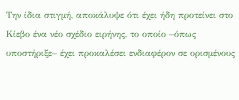Την ίδια στιγμή, αποκάλυψε ότι έχει ήδη προτείνει στο Κίεβο ένα νέο σχέδιο ειρήνης, το οποίο –όπως υποστήριξε– έχει προκαλέσει ενδιαφέρον σε ορισμένους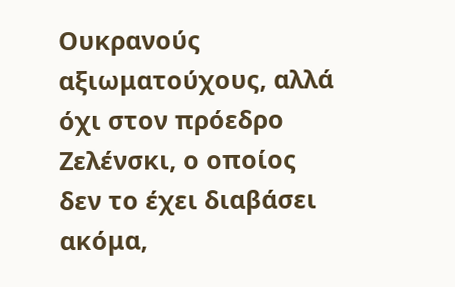Ουκρανούς αξιωματούχους, αλλά όχι στον πρόεδρο Ζελένσκι, ο οποίος δεν το έχει διαβάσει ακόμα,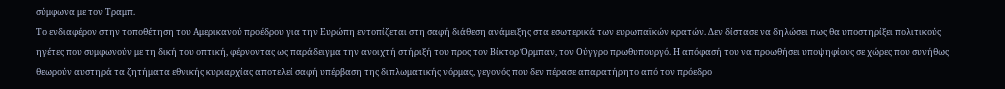σύμφωνα με τον Τραμπ.
Το ενδιαφέρον στην τοποθέτηση του Αμερικανού προέδρου για την Ευρώπη εντοπίζεται στη σαφή διάθεση ανάμειξης στα εσωτερικά των ευρωπαϊκών κρατών. Δεν δίστασε να δηλώσει πως θα υποστηρίξει πολιτικούς ηγέτες που συμφωνούν με τη δική του οπτική, φέρνοντας ως παράδειγμα την ανοιχτή στήριξή του προς τον Βίκτορ Όρμπαν, τον Ούγγρο πρωθυπουργό. Η απόφασή του να προωθήσει υποψηφίους σε χώρες που συνήθως θεωρούν αυστηρά τα ζητήματα εθνικής κυριαρχίας αποτελεί σαφή υπέρβαση της διπλωματικής νόρμας, γεγονός που δεν πέρασε απαρατήρητο από τον πρόεδρο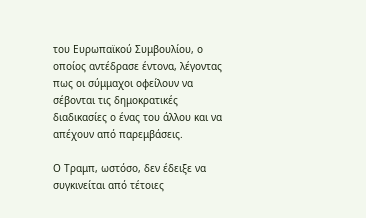του Ευρωπαϊκού Συμβουλίου, ο οποίος αντέδρασε έντονα, λέγοντας πως οι σύμμαχοι οφείλουν να σέβονται τις δημοκρατικές διαδικασίες ο ένας του άλλου και να απέχουν από παρεμβάσεις.

Ο Τραμπ, ωστόσο, δεν έδειξε να συγκινείται από τέτοιες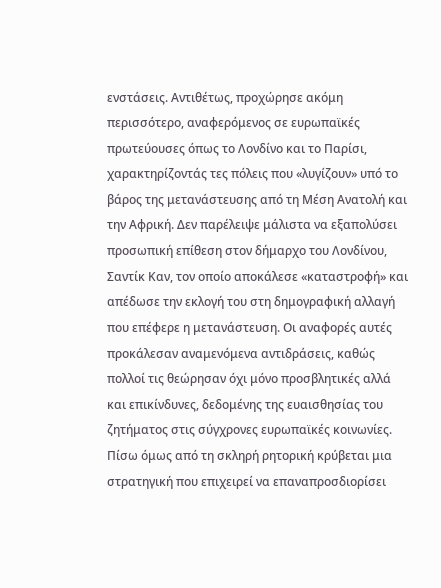ενστάσεις. Αντιθέτως, προχώρησε ακόμη περισσότερο, αναφερόμενος σε ευρωπαϊκές πρωτεύουσες όπως το Λονδίνο και το Παρίσι, χαρακτηρίζοντάς τες πόλεις που «λυγίζουν» υπό το βάρος της μετανάστευσης από τη Μέση Ανατολή και την Αφρική. Δεν παρέλειψε μάλιστα να εξαπολύσει προσωπική επίθεση στον δήμαρχο του Λονδίνου, Σαντίκ Καν, τον οποίο αποκάλεσε «καταστροφή» και απέδωσε την εκλογή του στη δημογραφική αλλαγή που επέφερε η μετανάστευση. Οι αναφορές αυτές προκάλεσαν αναμενόμενα αντιδράσεις, καθώς πολλοί τις θεώρησαν όχι μόνο προσβλητικές αλλά και επικίνδυνες, δεδομένης της ευαισθησίας του ζητήματος στις σύγχρονες ευρωπαϊκές κοινωνίες.
Πίσω όμως από τη σκληρή ρητορική κρύβεται μια στρατηγική που επιχειρεί να επαναπροσδιορίσει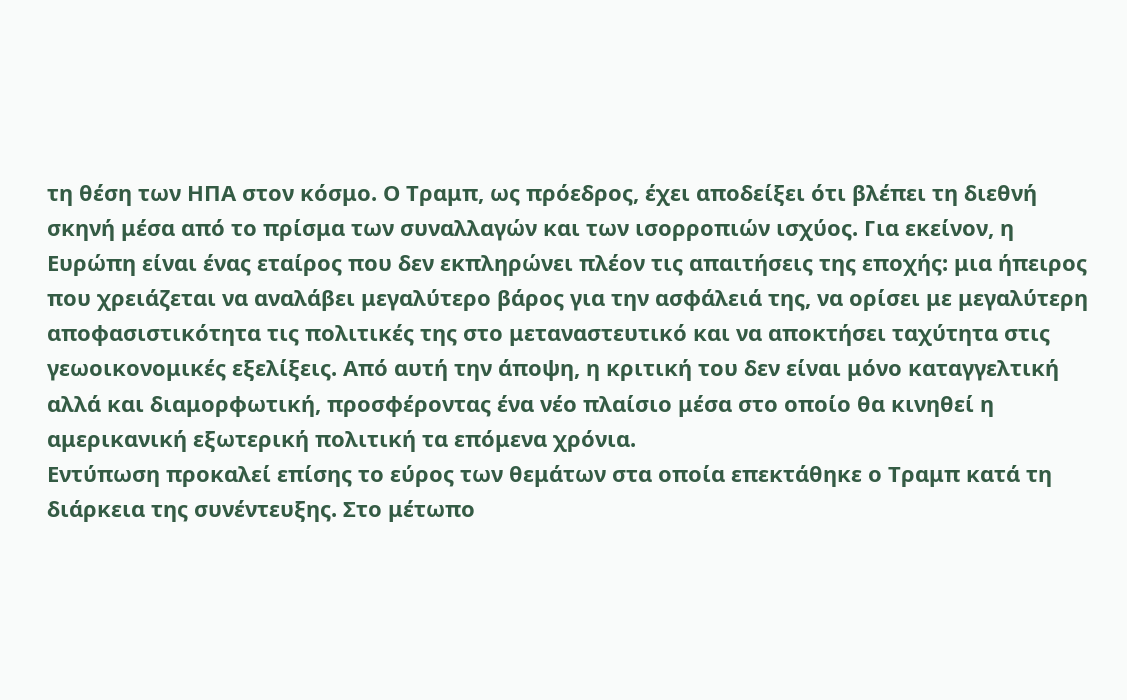τη θέση των ΗΠΑ στον κόσμο. Ο Τραμπ, ως πρόεδρος, έχει αποδείξει ότι βλέπει τη διεθνή σκηνή μέσα από το πρίσμα των συναλλαγών και των ισορροπιών ισχύος. Για εκείνον, η Ευρώπη είναι ένας εταίρος που δεν εκπληρώνει πλέον τις απαιτήσεις της εποχής: μια ήπειρος που χρειάζεται να αναλάβει μεγαλύτερο βάρος για την ασφάλειά της, να ορίσει με μεγαλύτερη αποφασιστικότητα τις πολιτικές της στο μεταναστευτικό και να αποκτήσει ταχύτητα στις γεωοικονομικές εξελίξεις. Από αυτή την άποψη, η κριτική του δεν είναι μόνο καταγγελτική αλλά και διαμορφωτική, προσφέροντας ένα νέο πλαίσιο μέσα στο οποίο θα κινηθεί η αμερικανική εξωτερική πολιτική τα επόμενα χρόνια.
Εντύπωση προκαλεί επίσης το εύρος των θεμάτων στα οποία επεκτάθηκε ο Τραμπ κατά τη διάρκεια της συνέντευξης. Στο μέτωπο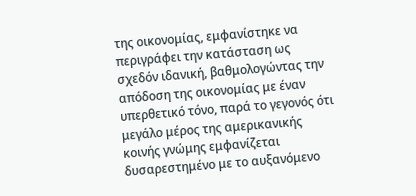της οικονομίας, εμφανίστηκε να περιγράφει την κατάσταση ως σχεδόν ιδανική, βαθμολογώντας την απόδοση της οικονομίας με έναν υπερθετικό τόνο, παρά το γεγονός ότι μεγάλο μέρος της αμερικανικής κοινής γνώμης εμφανίζεται δυσαρεστημένο με το αυξανόμενο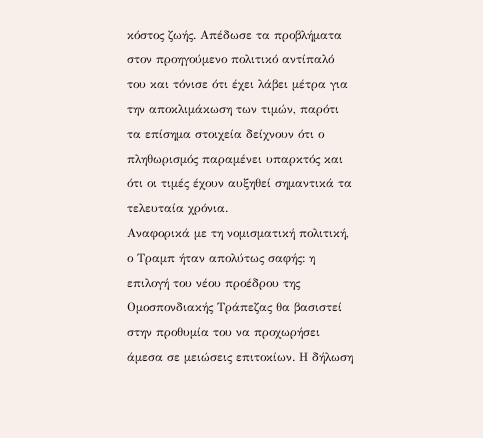κόστος ζωής. Απέδωσε τα προβλήματα στον προηγούμενο πολιτικό αντίπαλό του και τόνισε ότι έχει λάβει μέτρα για την αποκλιμάκωση των τιμών, παρότι τα επίσημα στοιχεία δείχνουν ότι ο πληθωρισμός παραμένει υπαρκτός και ότι οι τιμές έχουν αυξηθεί σημαντικά τα τελευταία χρόνια.
Αναφορικά με τη νομισματική πολιτική, ο Τραμπ ήταν απολύτως σαφής: η επιλογή του νέου προέδρου της Ομοσπονδιακής Τράπεζας θα βασιστεί στην προθυμία του να προχωρήσει άμεσα σε μειώσεις επιτοκίων. Η δήλωση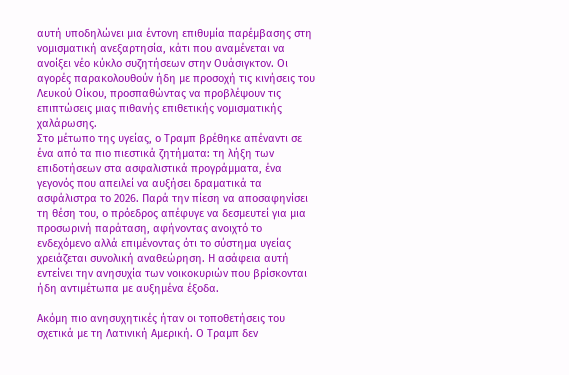αυτή υποδηλώνει μια έντονη επιθυμία παρέμβασης στη νομισματική ανεξαρτησία, κάτι που αναμένεται να ανοίξει νέο κύκλο συζητήσεων στην Ουάσιγκτον. Οι αγορές παρακολουθούν ήδη με προσοχή τις κινήσεις του Λευκού Οίκου, προσπαθώντας να προβλέψουν τις επιπτώσεις μιας πιθανής επιθετικής νομισματικής χαλάρωσης.
Στο μέτωπο της υγείας, ο Τραμπ βρέθηκε απέναντι σε ένα από τα πιο πιεστικά ζητήματα: τη λήξη των επιδοτήσεων στα ασφαλιστικά προγράμματα, ένα γεγονός που απειλεί να αυξήσει δραματικά τα ασφάλιστρα το 2026. Παρά την πίεση να αποσαφηνίσει τη θέση του, ο πρόεδρος απέφυγε να δεσμευτεί για μια προσωρινή παράταση, αφήνοντας ανοιχτό το ενδεχόμενο αλλά επιμένοντας ότι το σύστημα υγείας χρειάζεται συνολική αναθεώρηση. Η ασάφεια αυτή εντείνει την ανησυχία των νοικοκυριών που βρίσκονται ήδη αντιμέτωπα με αυξημένα έξοδα.

Ακόμη πιο ανησυχητικές ήταν οι τοποθετήσεις του σχετικά με τη Λατινική Αμερική. Ο Τραμπ δεν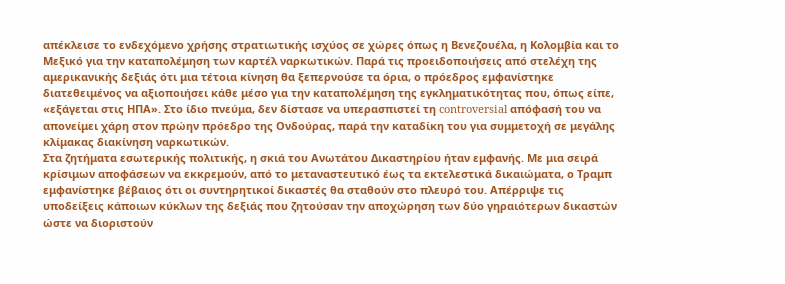απέκλεισε το ενδεχόμενο χρήσης στρατιωτικής ισχύος σε χώρες όπως η Βενεζουέλα, η Κολομβία και το Μεξικό για την καταπολέμηση των καρτέλ ναρκωτικών. Παρά τις προειδοποιήσεις από στελέχη της αμερικανικής δεξιάς ότι μια τέτοια κίνηση θα ξεπερνούσε τα όρια, ο πρόεδρος εμφανίστηκε διατεθειμένος να αξιοποιήσει κάθε μέσο για την καταπολέμηση της εγκληματικότητας που, όπως είπε, «εξάγεται στις ΗΠΑ». Στο ίδιο πνεύμα, δεν δίστασε να υπερασπιστεί τη controversial απόφασή του να απονείμει χάρη στον πρώην πρόεδρο της Ονδούρας, παρά την καταδίκη του για συμμετοχή σε μεγάλης κλίμακας διακίνηση ναρκωτικών.
Στα ζητήματα εσωτερικής πολιτικής, η σκιά του Ανωτάτου Δικαστηρίου ήταν εμφανής. Με μια σειρά κρίσιμων αποφάσεων να εκκρεμούν, από το μεταναστευτικό έως τα εκτελεστικά δικαιώματα, ο Τραμπ εμφανίστηκε βέβαιος ότι οι συντηρητικοί δικαστές θα σταθούν στο πλευρό του. Απέρριψε τις υποδείξεις κάποιων κύκλων της δεξιάς που ζητούσαν την αποχώρηση των δύο γηραιότερων δικαστών ώστε να διοριστούν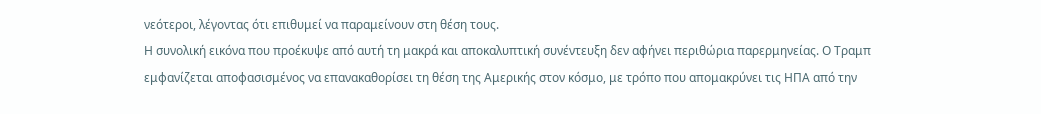νεότεροι, λέγοντας ότι επιθυμεί να παραμείνουν στη θέση τους.
Η συνολική εικόνα που προέκυψε από αυτή τη μακρά και αποκαλυπτική συνέντευξη δεν αφήνει περιθώρια παρερμηνείας. Ο Τραμπ εμφανίζεται αποφασισμένος να επανακαθορίσει τη θέση της Αμερικής στον κόσμο, με τρόπο που απομακρύνει τις ΗΠΑ από την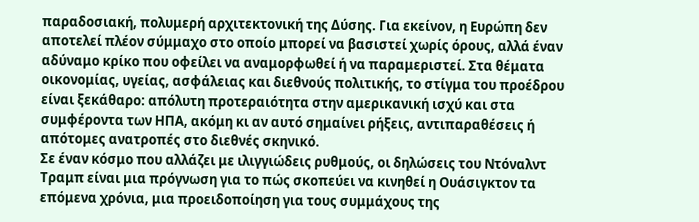παραδοσιακή, πολυμερή αρχιτεκτονική της Δύσης. Για εκείνον, η Ευρώπη δεν αποτελεί πλέον σύμμαχο στο οποίο μπορεί να βασιστεί χωρίς όρους, αλλά έναν αδύναμο κρίκο που οφείλει να αναμορφωθεί ή να παραμεριστεί. Στα θέματα οικονομίας, υγείας, ασφάλειας και διεθνούς πολιτικής, το στίγμα του προέδρου είναι ξεκάθαρο: απόλυτη προτεραιότητα στην αμερικανική ισχύ και στα συμφέροντα των ΗΠΑ, ακόμη κι αν αυτό σημαίνει ρήξεις, αντιπαραθέσεις ή απότομες ανατροπές στο διεθνές σκηνικό.
Σε έναν κόσμο που αλλάζει με ιλιγγιώδεις ρυθμούς, οι δηλώσεις του Ντόναλντ Τραμπ είναι μια πρόγνωση για το πώς σκοπεύει να κινηθεί η Ουάσιγκτον τα επόμενα χρόνια, μια προειδοποίηση για τους συμμάχους της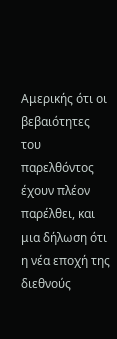Αμερικής ότι οι βεβαιότητες του παρελθόντος έχουν πλέον παρέλθει, και μια δήλωση ότι η νέα εποχή της διεθνούς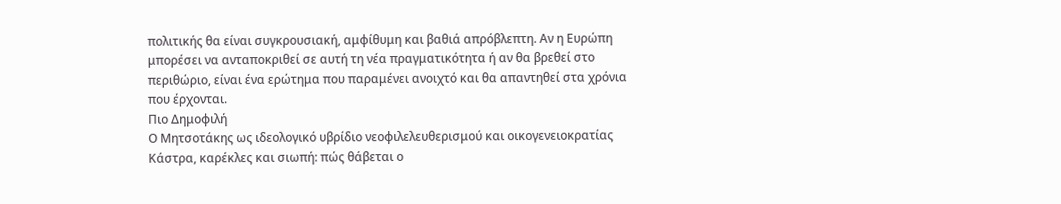πολιτικής θα είναι συγκρουσιακή, αμφίθυμη και βαθιά απρόβλεπτη. Αν η Ευρώπη μπορέσει να ανταποκριθεί σε αυτή τη νέα πραγματικότητα ή αν θα βρεθεί στο περιθώριο, είναι ένα ερώτημα που παραμένει ανοιχτό και θα απαντηθεί στα χρόνια που έρχονται.
Πιο Δημοφιλή
Ο Μητσοτάκης ως ιδεολογικό υβρίδιο νεοφιλελευθερισμού και οικογενειοκρατίας
Κάστρα, καρέκλες και σιωπή: πώς θάβεται ο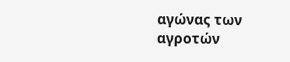αγώνας των αγροτών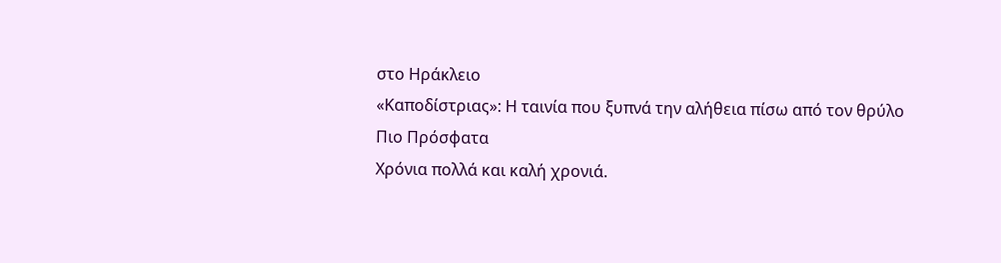στο Ηράκλειο
«Καποδίστριας»: Η ταινία που ξυπνά την αλήθεια πίσω από τον θρύλο
Πιο Πρόσφατα
Χρόνια πολλά και καλή χρονιά.